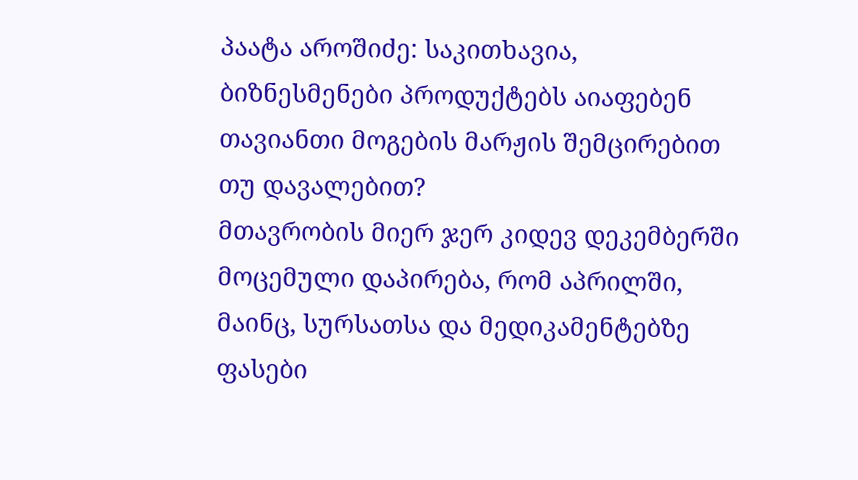პაატა აროშიძე: საკითხავია, ბიზნესმენები პროდუქტებს აიაფებენ თავიანთი მოგების მარჟის შემცირებით თუ დავალებით?
მთავრობის მიერ ჯერ კიდევ დეკემბერში მოცემული დაპირება, რომ აპრილში, მაინც, სურსათსა და მედიკამენტებზე ფასები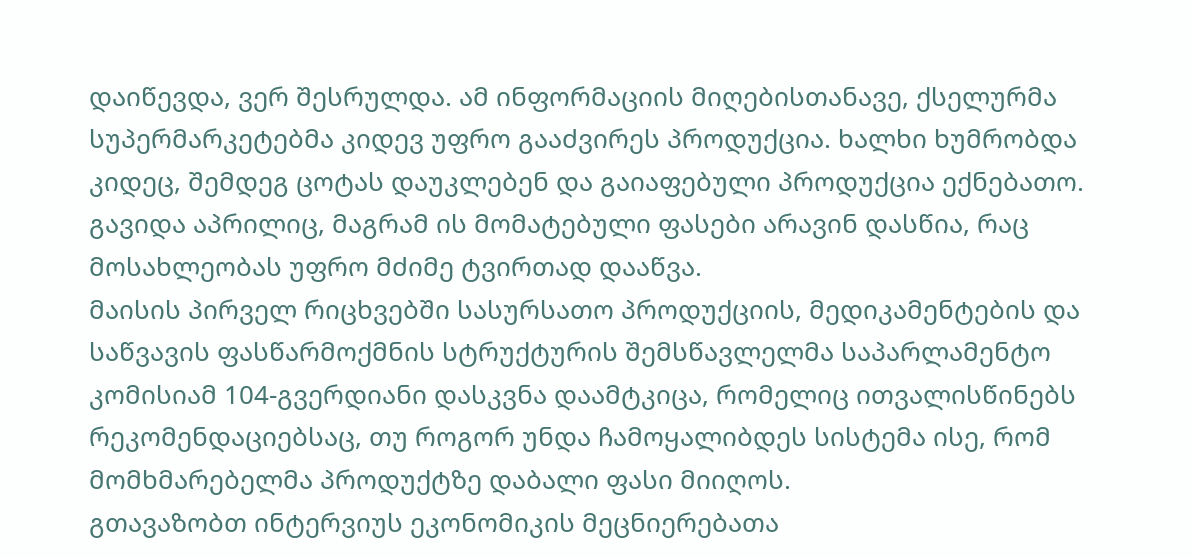დაიწევდა, ვერ შესრულდა. ამ ინფორმაციის მიღებისთანავე, ქსელურმა სუპერმარკეტებმა კიდევ უფრო გააძვირეს პროდუქცია. ხალხი ხუმრობდა კიდეც, შემდეგ ცოტას დაუკლებენ და გაიაფებული პროდუქცია ექნებათო. გავიდა აპრილიც, მაგრამ ის მომატებული ფასები არავინ დასწია, რაც მოსახლეობას უფრო მძიმე ტვირთად დააწვა.
მაისის პირველ რიცხვებში სასურსათო პროდუქციის, მედიკამენტების და საწვავის ფასწარმოქმნის სტრუქტურის შემსწავლელმა საპარლამენტო კომისიამ 104-გვერდიანი დასკვნა დაამტკიცა, რომელიც ითვალისწინებს რეკომენდაციებსაც, თუ როგორ უნდა ჩამოყალიბდეს სისტემა ისე, რომ მომხმარებელმა პროდუქტზე დაბალი ფასი მიიღოს.
გთავაზობთ ინტერვიუს ეკონომიკის მეცნიერებათა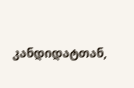კანდიდატთან,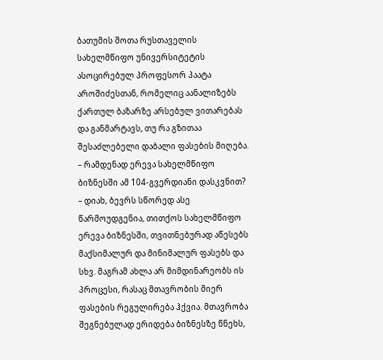ბათუმის შოთა რუსთაველის სახელმწიფო უნივერსიტეტის ასოცირებულ პროფესორ პაატა აროშიძესთან, რომელიც აანალიზებს ქართულ ბაზარზე არსებულ ვითარებას და განმარტავს, თუ რა გზითაა შესაძლებელი დაბალი ფასების მიღება.
– რამდენად ერევა სახელმწიფო ბიზნესში ამ 104-გვერდიანი დასკვნით?
– დიახ, ბევრს სწორედ ასე წარმოუდგენია, თითქოს სახელმწიფო ერევა ბიზნესში, თვითნებურად აწესებს მაქსიმალურ და მინიმალურ ფასებს და სხვ. მაგრამ ახლა არ მიმდინარეობს ის პროცესი, რასაც მთავრობის მიერ ფასების რეგულირება ჰქვია. მთავრობა შეგნებულად ერიდება ბიზნესზე წნეხს,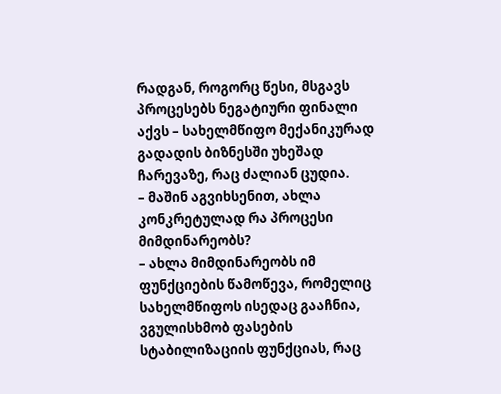რადგან, როგორც წესი, მსგავს პროცესებს ნეგატიური ფინალი აქვს – სახელმწიფო მექანიკურად გადადის ბიზნესში უხეშად ჩარევაზე, რაც ძალიან ცუდია.
– მაშინ აგვიხსენით, ახლა კონკრეტულად რა პროცესი მიმდინარეობს?
– ახლა მიმდინარეობს იმ ფუნქციების წამოწევა, რომელიც სახელმწიფოს ისედაც გააჩნია, ვგულისხმობ ფასების სტაბილიზაციის ფუნქციას, რაც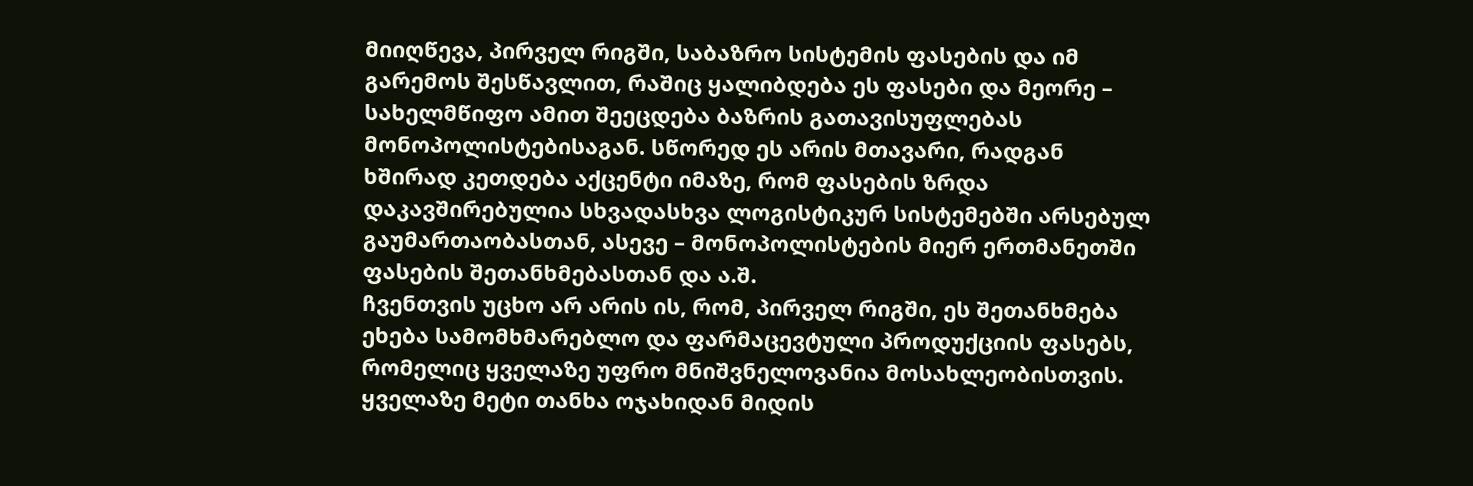მიიღწევა, პირველ რიგში, საბაზრო სისტემის ფასების და იმ გარემოს შესწავლით, რაშიც ყალიბდება ეს ფასები და მეორე – სახელმწიფო ამით შეეცდება ბაზრის გათავისუფლებას მონოპოლისტებისაგან. სწორედ ეს არის მთავარი, რადგან ხშირად კეთდება აქცენტი იმაზე, რომ ფასების ზრდა დაკავშირებულია სხვადასხვა ლოგისტიკურ სისტემებში არსებულ გაუმართაობასთან, ასევე – მონოპოლისტების მიერ ერთმანეთში ფასების შეთანხმებასთან და ა.შ.
ჩვენთვის უცხო არ არის ის, რომ, პირველ რიგში, ეს შეთანხმება ეხება სამომხმარებლო და ფარმაცევტული პროდუქციის ფასებს, რომელიც ყველაზე უფრო მნიშვნელოვანია მოსახლეობისთვის. ყველაზე მეტი თანხა ოჯახიდან მიდის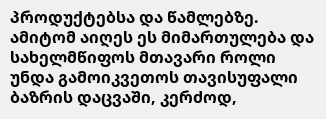პროდუქტებსა და წამლებზე. ამიტომ აიღეს ეს მიმართულება და სახელმწიფოს მთავარი როლი უნდა გამოიკვეთოს თავისუფალი ბაზრის დაცვაში, კერძოდ,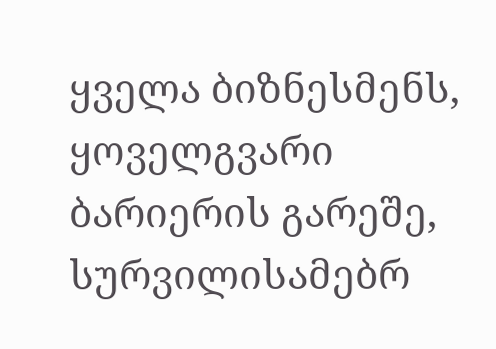ყველა ბიზნესმენს, ყოველგვარი ბარიერის გარეშე, სურვილისამებრ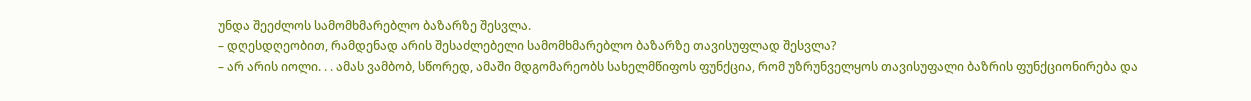უნდა შეეძლოს სამომხმარებლო ბაზარზე შესვლა.
– დღესდღეობით, რამდენად არის შესაძლებელი სამომხმარებლო ბაზარზე თავისუფლად შესვლა?
– არ არის იოლი. . . ამას ვამბობ, სწორედ, ამაში მდგომარეობს სახელმწიფოს ფუნქცია, რომ უზრუნველყოს თავისუფალი ბაზრის ფუნქციონირება და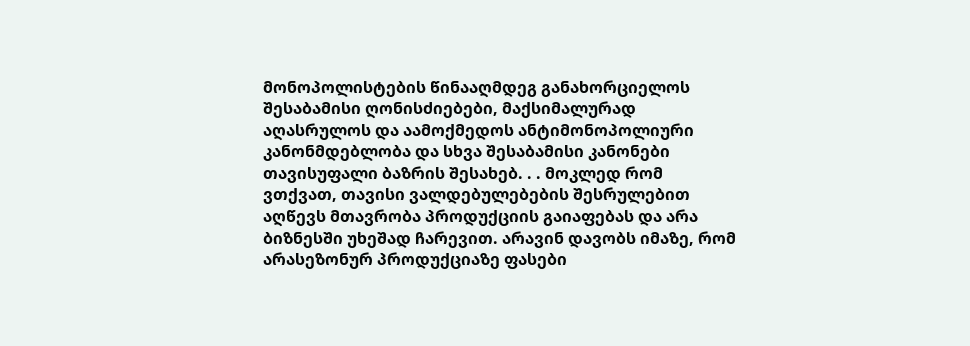მონოპოლისტების წინააღმდეგ განახორციელოს შესაბამისი ღონისძიებები, მაქსიმალურად აღასრულოს და აამოქმედოს ანტიმონოპოლიური კანონმდებლობა და სხვა შესაბამისი კანონები თავისუფალი ბაზრის შესახებ. . . მოკლედ რომ ვთქვათ, თავისი ვალდებულებების შესრულებით აღწევს მთავრობა პროდუქციის გაიაფებას და არა ბიზნესში უხეშად ჩარევით. არავინ დავობს იმაზე, რომ არასეზონურ პროდუქციაზე ფასები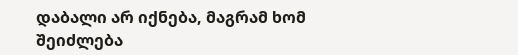დაბალი არ იქნება, მაგრამ ხომ შეიძლება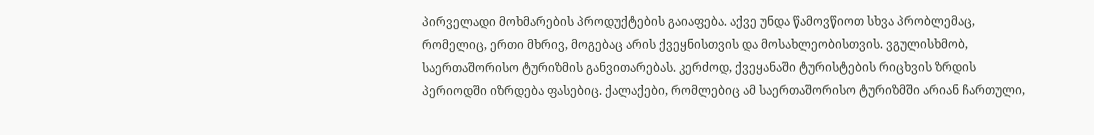პირველადი მოხმარების პროდუქტების გაიაფება. აქვე უნდა წამოვწიოთ სხვა პრობლემაც, რომელიც, ერთი მხრივ, მოგებაც არის ქვეყნისთვის და მოსახლეობისთვის. ვგულისხმობ, საერთაშორისო ტურიზმის განვითარებას. კერძოდ, ქვეყანაში ტურისტების რიცხვის ზრდის პერიოდში იზრდება ფასებიც. ქალაქები, რომლებიც ამ საერთაშორისო ტურიზმში არიან ჩართული,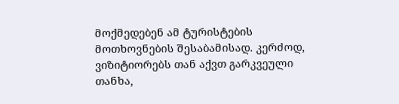მოქმედებენ ამ ტურისტების მოთხოვნების შესაბამისად. კერძოდ, ვიზიტიორებს თან აქვთ გარკვეული თანხა,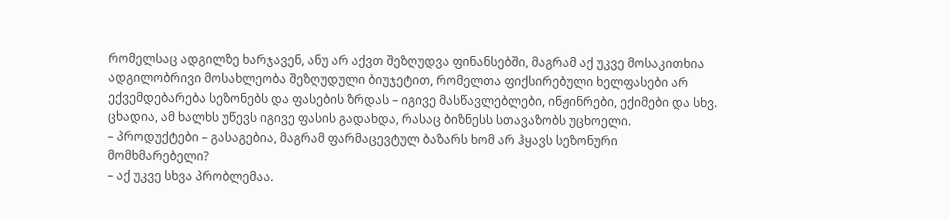რომელსაც ადგილზე ხარჯავენ, ანუ არ აქვთ შეზღუდვა ფინანსებში, მაგრამ აქ უკვე მოსაკითხია ადგილობრივი მოსახლეობა შეზღუდული ბიუჯეტით, რომელთა ფიქსირებული ხელფასები არ ექვემდებარება სეზონებს და ფასების ზრდას – იგივე მასწავლებლები, ინჟინრები, ექიმები და სხვ. ცხადია, ამ ხალხს უწევს იგივე ფასის გადახდა, რასაც ბიზნესს სთავაზობს უცხოელი.
– პროდუქტები – გასაგებია, მაგრამ ფარმაცევტულ ბაზარს ხომ არ ჰყავს სეზონური მომხმარებელი?
– აქ უკვე სხვა პრობლემაა.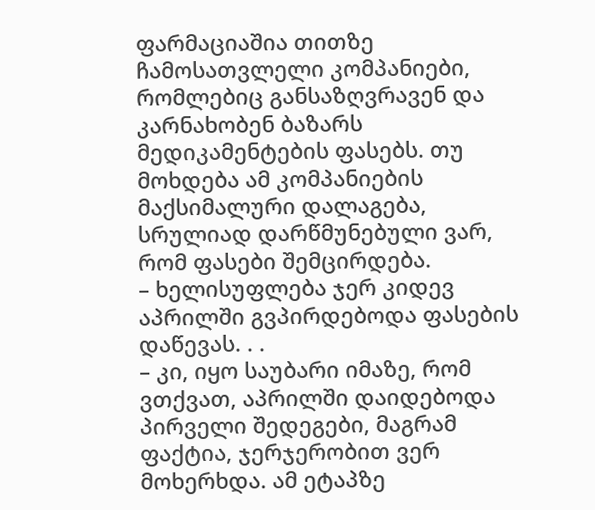ფარმაციაშია თითზე ჩამოსათვლელი კომპანიები, რომლებიც განსაზღვრავენ და კარნახობენ ბაზარს მედიკამენტების ფასებს. თუ მოხდება ამ კომპანიების მაქსიმალური დალაგება, სრულიად დარწმუნებული ვარ, რომ ფასები შემცირდება.
– ხელისუფლება ჯერ კიდევ აპრილში გვპირდებოდა ფასების დაწევას. . .
– კი, იყო საუბარი იმაზე, რომ ვთქვათ, აპრილში დაიდებოდა პირველი შედეგები, მაგრამ ფაქტია, ჯერჯერობით ვერ მოხერხდა. ამ ეტაპზე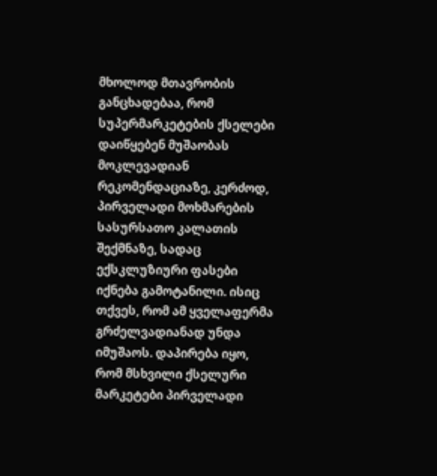მხოლოდ მთავრობის განცხადებაა, რომ სუპერმარკეტების ქსელები დაიწყებენ მუშაობას მოკლევადიან რეკომენდაციაზე, კერძოდ, პირველადი მოხმარების სასურსათო კალათის შექმნაზე, სადაც ექსკლუზიური ფასები იქნება გამოტანილი. ისიც თქვეს, რომ ამ ყველაფერმა გრძელვადიანად უნდა იმუშაოს. დაპირება იყო, რომ მსხვილი ქსელური მარკეტები პირველადი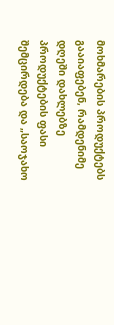მოხმარების პროდუქტებს გააიაფებენ, რამდენიმე დღეში დახლებზე პროდუქტების ფასი შემცირდება და „საოჯახო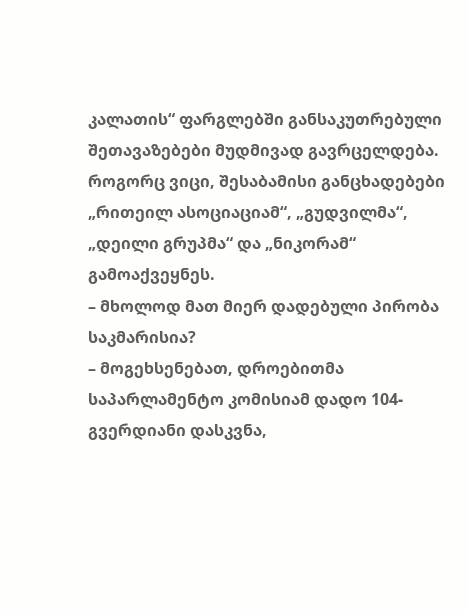კალათის“ ფარგლებში განსაკუთრებული შეთავაზებები მუდმივად გავრცელდება. როგორც ვიცი, შესაბამისი განცხადებები „რითეილ ასოციაციამ“, „გუდვილმა“, „დეილი გრუპმა“ და „ნიკორამ“ გამოაქვეყნეს.
– მხოლოდ მათ მიერ დადებული პირობა საკმარისია?
– მოგეხსენებათ, დროებითმა საპარლამენტო კომისიამ დადო 104-გვერდიანი დასკვნა,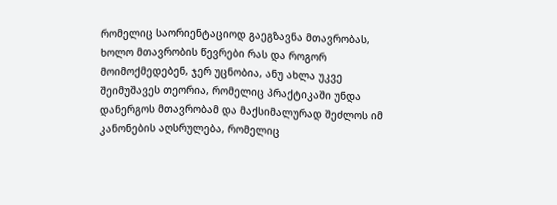რომელიც საორიენტაციოდ გაეგზავნა მთავრობას, ხოლო მთავრობის წევრები რას და როგორ მოიმოქმედებენ, ჯერ უცნობია, ანუ ახლა უკვე შეიმუშავეს თეორია, რომელიც პრაქტიკაში უნდა დანერგოს მთავრობამ და მაქსიმალურად შეძლოს იმ კანონების აღსრულება, რომელიც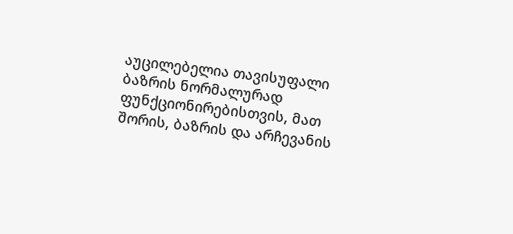აუცილებელია თავისუფალი ბაზრის ნორმალურად ფუნქციონირებისთვის, მათ შორის, ბაზრის და არჩევანის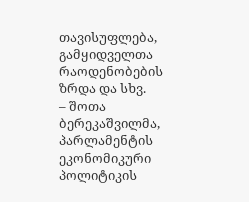თავისუფლება, გამყიდველთა რაოდენობების ზრდა და სხვ.
– შოთა ბერეკაშვილმა, პარლამენტის ეკონომიკური პოლიტიკის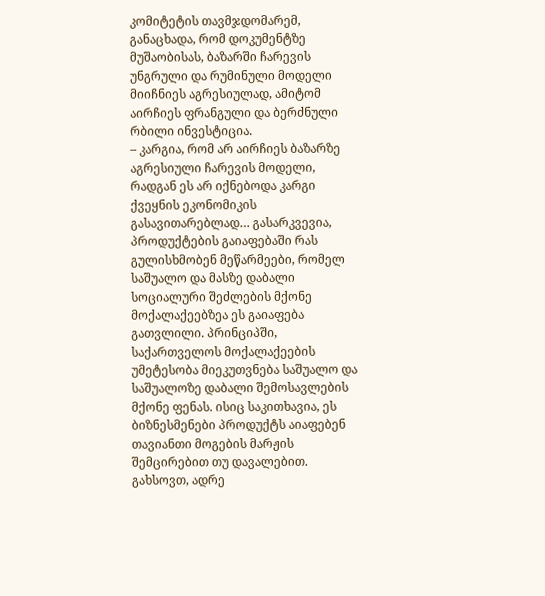კომიტეტის თავმჯდომარემ, განაცხადა, რომ დოკუმენტზე მუშაობისას, ბაზარში ჩარევის უნგრული და რუმინული მოდელი მიიჩნიეს აგრესიულად, ამიტომ აირჩიეს ფრანგული და ბერძნული რბილი ინვესტიცია.
– კარგია, რომ არ აირჩიეს ბაზარზე აგრესიული ჩარევის მოდელი, რადგან ეს არ იქნებოდა კარგი ქვეყნის ეკონომიკის გასავითარებლად… გასარკვევია, პროდუქტების გაიაფებაში რას გულისხმობენ მეწარმეები, რომელ საშუალო და მასზე დაბალი სოციალური შეძლების მქონე მოქალაქეებზეა ეს გაიაფება გათვლილი. პრინციპში, საქართველოს მოქალაქეების უმეტესობა მიეკუთვნება საშუალო და საშუალოზე დაბალი შემოსავლების მქონე ფენას. ისიც საკითხავია, ეს ბიზნესმენები პროდუქტს აიაფებენ თავიანთი მოგების მარჟის შემცირებით თუ დავალებით. გახსოვთ, ადრე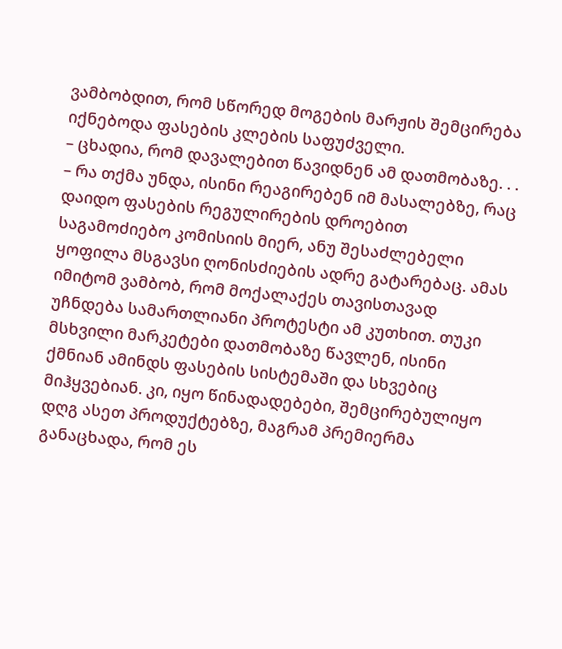ვამბობდით, რომ სწორედ მოგების მარჟის შემცირება იქნებოდა ფასების კლების საფუძველი.
– ცხადია, რომ დავალებით წავიდნენ ამ დათმობაზე. . .
– რა თქმა უნდა, ისინი რეაგირებენ იმ მასალებზე, რაც დაიდო ფასების რეგულირების დროებით საგამოძიებო კომისიის მიერ, ანუ შესაძლებელი ყოფილა მსგავსი ღონისძიების ადრე გატარებაც. ამას იმიტომ ვამბობ, რომ მოქალაქეს თავისთავად უჩნდება სამართლიანი პროტესტი ამ კუთხით. თუკი მსხვილი მარკეტები დათმობაზე წავლენ, ისინი ქმნიან ამინდს ფასების სისტემაში და სხვებიც მიჰყვებიან. კი, იყო წინადადებები, შემცირებულიყო დღგ ასეთ პროდუქტებზე, მაგრამ პრემიერმა განაცხადა, რომ ეს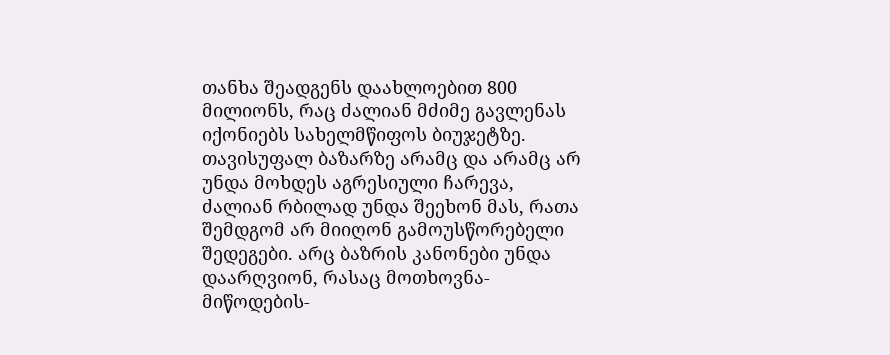თანხა შეადგენს დაახლოებით 800 მილიონს, რაც ძალიან მძიმე გავლენას იქონიებს სახელმწიფოს ბიუჯეტზე. თავისუფალ ბაზარზე არამც და არამც არ უნდა მოხდეს აგრესიული ჩარევა, ძალიან რბილად უნდა შეეხონ მას, რათა შემდგომ არ მიიღონ გამოუსწორებელი შედეგები. არც ბაზრის კანონები უნდა დაარღვიონ, რასაც მოთხოვნა-მიწოდების-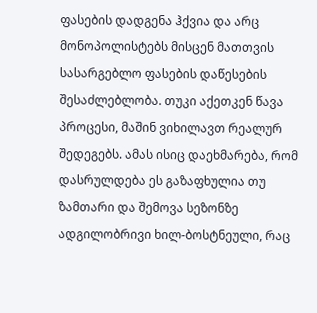ფასების დადგენა ჰქვია და არც მონოპოლისტებს მისცენ მათთვის სასარგებლო ფასების დაწესების შესაძლებლობა. თუკი აქეთკენ წავა პროცესი, მაშინ ვიხილავთ რეალურ შედეგებს. ამას ისიც დაეხმარება, რომ დასრულდება ეს გაზაფხულია თუ ზამთარი და შემოვა სეზონზე ადგილობრივი ხილ-ბოსტნეული, რაც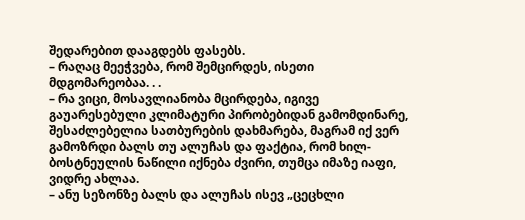შედარებით დააგდებს ფასებს.
– რაღაც მეეჭვება, რომ შემცირდეს, ისეთი მდგომარეობაა. . .
– რა ვიცი, მოსავლიანობა მცირდება, იგივე გაუარესებული კლიმატური პირობებიდან გამომდინარე, შესაძლებელია სათბურების დახმარება, მაგრამ იქ ვერ გამოზრდი ბალს თუ ალუჩას და ფაქტია, რომ ხილ-ბოსტნეულის ნაწილი იქნება ძვირი, თუმცა იმაზე იაფი, ვიდრე ახლაა.
– ანუ სეზონზე ბალს და ალუჩას ისევ „ცეცხლი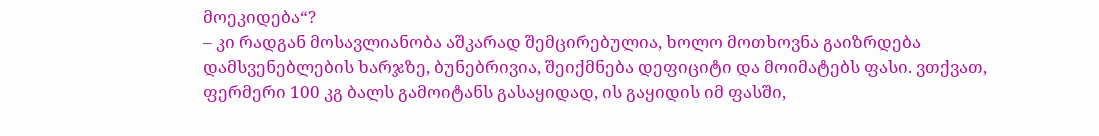მოეკიდება“?
– კი რადგან მოსავლიანობა აშკარად შემცირებულია, ხოლო მოთხოვნა გაიზრდება დამსვენებლების ხარჯზე, ბუნებრივია, შეიქმნება დეფიციტი და მოიმატებს ფასი. ვთქვათ, ფერმერი 100 კგ ბალს გამოიტანს გასაყიდად, ის გაყიდის იმ ფასში,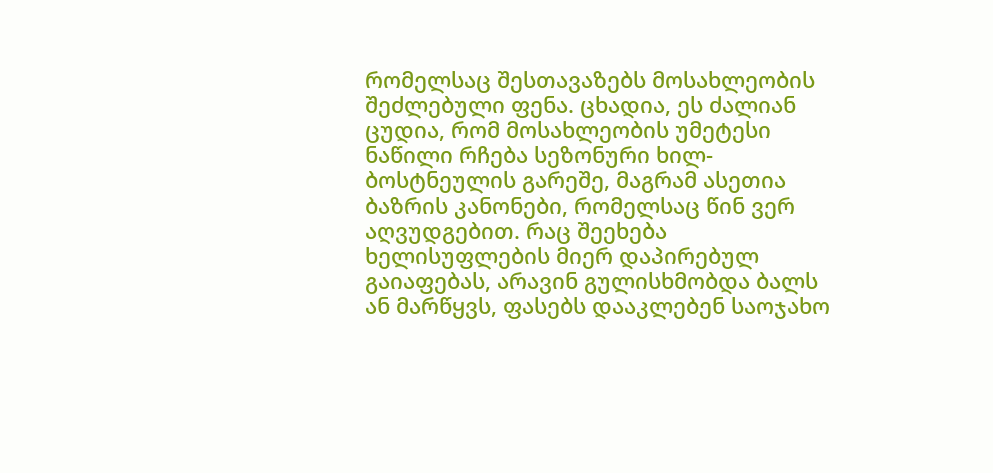რომელსაც შესთავაზებს მოსახლეობის შეძლებული ფენა. ცხადია, ეს ძალიან ცუდია, რომ მოსახლეობის უმეტესი ნაწილი რჩება სეზონური ხილ-ბოსტნეულის გარეშე, მაგრამ ასეთია ბაზრის კანონები, რომელსაც წინ ვერ აღვუდგებით. რაც შეეხება ხელისუფლების მიერ დაპირებულ გაიაფებას, არავინ გულისხმობდა ბალს ან მარწყვს, ფასებს დააკლებენ საოჯახო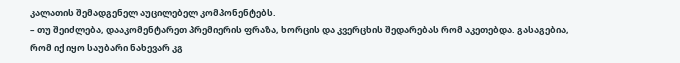კალათის შემადგენელ აუცილებელ კომპონენტებს.
– თუ შეიძლება, დააკომენტარეთ პრემიერის ფრაზა, ხორცის და კვერცხის შედარებას რომ აკეთებდა. გასაგებია, რომ იქ იყო საუბარი ნახევარ კგ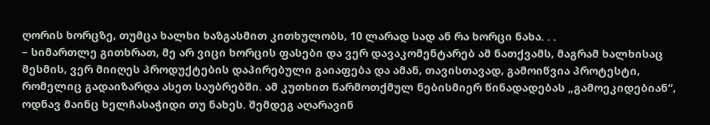ღორის ხორცზე, თუმცა ხალხი ხაზგასმით კითხულობს, 10 ლარად სად ან რა ხორცი ნახა. . .
– სიმართლე გითხრათ, მე არ ვიცი ხორცის ფასები და ვერ დავაკომენტარებ ამ ნათქვამს, მაგრამ ხალხისაც მესმის, ვერ მიიღეს პროდუქტების დაპირებული გაიაფება და ამან, თავისთავად, გამოიწვია პროტესტი, რომელიც გადაიზარდა ასეთ საუბრებში. ამ კუთხით წარმოთქმულ ნებისმიერ წინადადებას „გამოეკიდებიან“, ოდნავ მაინც ხელჩასაჭიდი თუ ნახეს. შემდეგ აღარავინ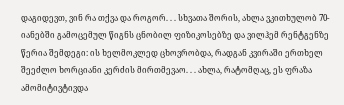დაგიდევთ, ვინ რა თქვა და როგორ. . . სხვათა შორის, ახლა ვკითხულობ 70-იანებში გამოცემულ წიგნს ცნობილ ფიზიკოსებზე და ვილჰემ რენტგენზე წერია შემდეგი: ის ხელმოკლედ ცხოვრობდა, რადგან კვირაში ერთხელ შეეძლო ხორციანი კერძის მირთმევაო. . . ახლა, რატომღაც, ეს ფრაზა ამომიტივტივდა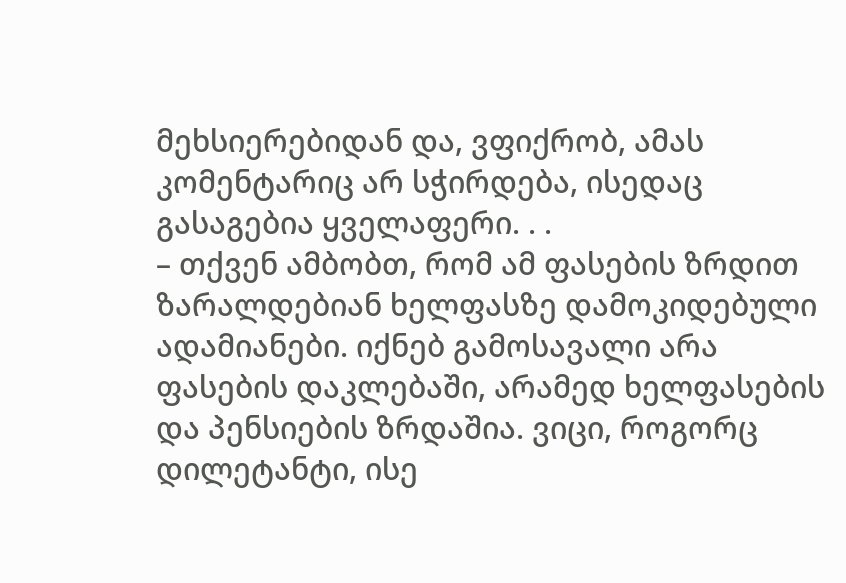მეხსიერებიდან და, ვფიქრობ, ამას კომენტარიც არ სჭირდება, ისედაც გასაგებია ყველაფერი. . .
– თქვენ ამბობთ, რომ ამ ფასების ზრდით ზარალდებიან ხელფასზე დამოკიდებული ადამიანები. იქნებ გამოსავალი არა ფასების დაკლებაში, არამედ ხელფასების და პენსიების ზრდაშია. ვიცი, როგორც დილეტანტი, ისე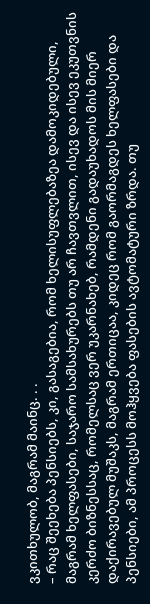ვკითხულობ, მაგრამ მაინც. . .
– რაც შეეხება პენსიებს, კი, გასაგებია, რომ ხელისუფლებაზეა დამოკიდებული, მაგრამ ხელფასები, საჯარო სამსახურებს თუ არ ჩავთვლით, ისევ და ისევ ეკუთვნის კერძო ბიზნესსაც, რომელსაც ვერ უკარნახებ, რამდენი გადაუხადოს მის მიერ დაქირავებულ მუშაკს, მაგრამ ერთიცაა, კიდეც რომ გაორმაგდეს ხელფასები და პენსიები, ამ პროცესს მოჰყვება ფასების ავტომატური ზრდა. თუ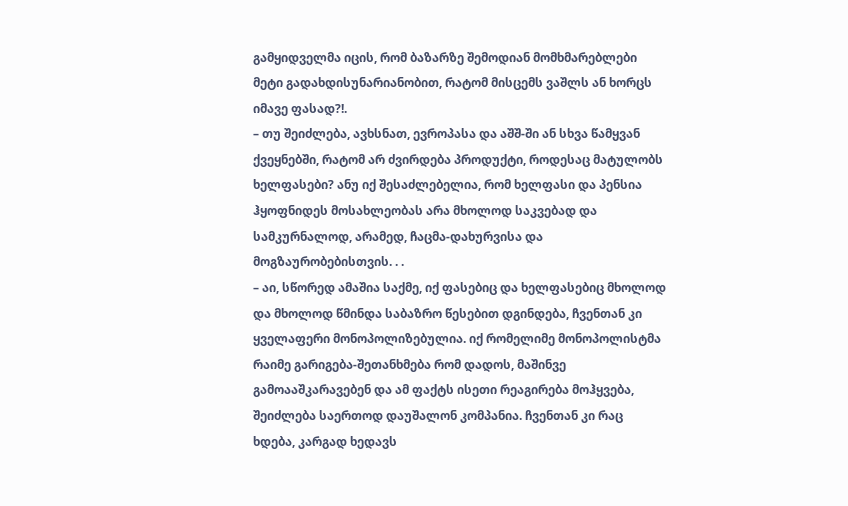გამყიდველმა იცის, რომ ბაზარზე შემოდიან მომხმარებლები მეტი გადახდისუნარიანობით, რატომ მისცემს ვაშლს ან ხორცს იმავე ფასად?!.
– თუ შეიძლება, ავხსნათ, ევროპასა და აშშ-ში ან სხვა წამყვან ქვეყნებში, რატომ არ ძვირდება პროდუქტი, როდესაც მატულობს ხელფასები? ანუ იქ შესაძლებელია, რომ ხელფასი და პენსია ჰყოფნიდეს მოსახლეობას არა მხოლოდ საკვებად და სამკურნალოდ, არამედ, ჩაცმა-დახურვისა და მოგზაურობებისთვის. . .
– აი, სწორედ ამაშია საქმე, იქ ფასებიც და ხელფასებიც მხოლოდ და მხოლოდ წმინდა საბაზრო წესებით დგინდება, ჩვენთან კი ყველაფერი მონოპოლიზებულია. იქ რომელიმე მონოპოლისტმა რაიმე გარიგება-შეთანხმება რომ დადოს, მაშინვე გამოააშკარავებენ და ამ ფაქტს ისეთი რეაგირება მოჰყვება, შეიძლება საერთოდ დაუშალონ კომპანია. ჩვენთან კი რაც ხდება, კარგად ხედავს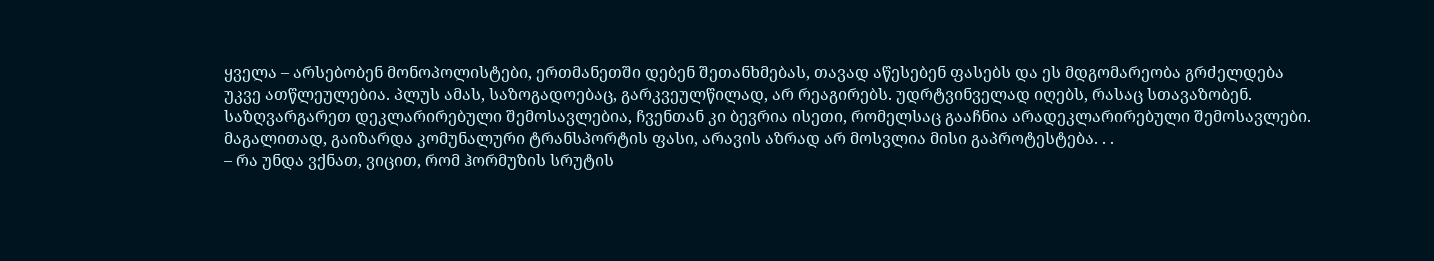ყველა – არსებობენ მონოპოლისტები, ერთმანეთში დებენ შეთანხმებას, თავად აწესებენ ფასებს და ეს მდგომარეობა გრძელდება უკვე ათწლეულებია. პლუს ამას, საზოგადოებაც, გარკვეულწილად, არ რეაგირებს. უდრტვინველად იღებს, რასაც სთავაზობენ. საზღვარგარეთ დეკლარირებული შემოსავლებია, ჩვენთან კი ბევრია ისეთი, რომელსაც გააჩნია არადეკლარირებული შემოსავლები. მაგალითად, გაიზარდა კომუნალური ტრანსპორტის ფასი, არავის აზრად არ მოსვლია მისი გაპროტესტება. . .
– რა უნდა ვქნათ, ვიცით, რომ ჰორმუზის სრუტის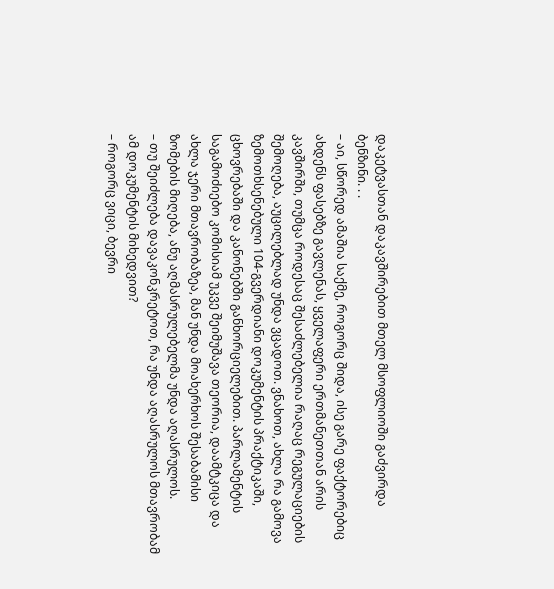დაკეტვასთან დაკავშირებით მთელ მსოფლიოში გაძვირდა ბენზინი. . .
– აი, სწორედ ამაშია საქმე, როგორც შიდა, ისე გარე ფაქტორებიც ახდენს ფასებზე გავლენას, ყველაფერი ერთმანეთთან არის კავშირში, თუმცა როდესაც შესაძლებელია რაღაც რეგულაციების შემოღება, აუცილებლად უნდა ვცადოთ. ვნახოთ, ახლა რა გამოვა ზემოთხსენებული 104-გვერდიანი დოკუმენტის პრაქტიკაში, ცხოვრებაში და კანონებში განხორციელებით. პარლამენტის საგამოძიებო კომისიამ უკვე შეიმუშავა თეორია, დაამტკიცა და ახლა ჯერი მთავრობაზეა, მან უნდა მოახერხოს შესაბამისი ზომების მიღება, ანუ აღმასრულებელმა უნდა აღასრულოს.
– თუ შეიძლება დავაკონკრეტოთ, რა უნდა აღასრულოს მთავრობამ ამ დოკუმენტის მიხედვით?
– როგორც ვიცი, ბევრი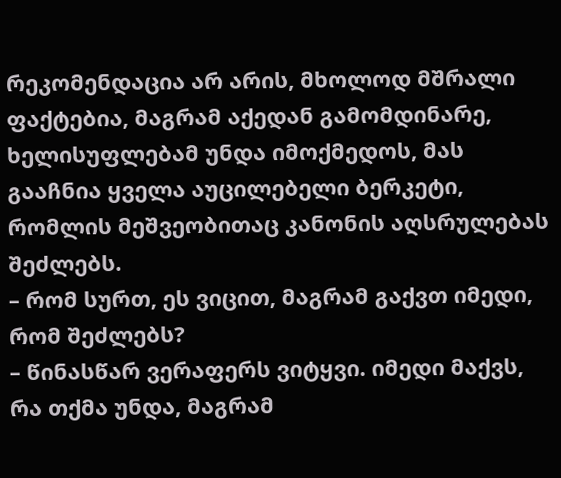რეკომენდაცია არ არის, მხოლოდ მშრალი ფაქტებია, მაგრამ აქედან გამომდინარე, ხელისუფლებამ უნდა იმოქმედოს, მას გააჩნია ყველა აუცილებელი ბერკეტი, რომლის მეშვეობითაც კანონის აღსრულებას შეძლებს.
– რომ სურთ, ეს ვიცით, მაგრამ გაქვთ იმედი, რომ შეძლებს?
– წინასწარ ვერაფერს ვიტყვი. იმედი მაქვს, რა თქმა უნდა, მაგრამ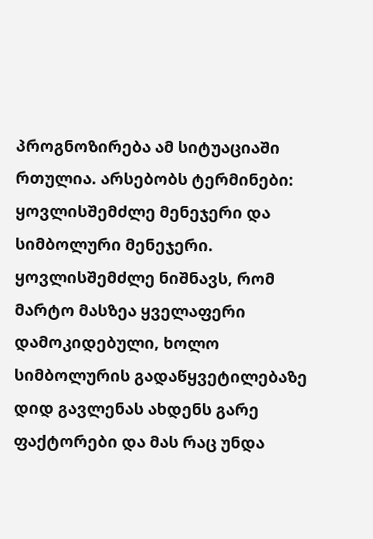პროგნოზირება ამ სიტუაციაში რთულია. არსებობს ტერმინები: ყოვლისშემძლე მენეჯერი და სიმბოლური მენეჯერი. ყოვლისშემძლე ნიშნავს, რომ მარტო მასზეა ყველაფერი დამოკიდებული, ხოლო სიმბოლურის გადაწყვეტილებაზე დიდ გავლენას ახდენს გარე ფაქტორები და მას რაც უნდა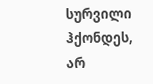სურვილი ჰქონდეს, არ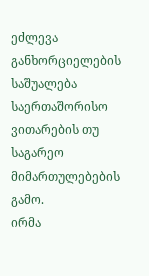ეძლევა განხორციელების საშუალება საერთაშორისო ვითარების თუ საგარეო მიმართულებების გამო.
ირმა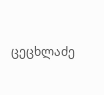ცეცხლაძე